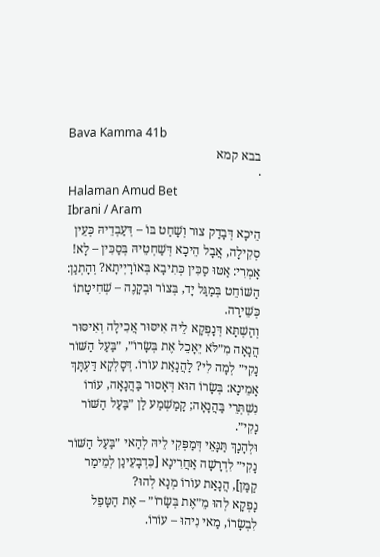Bava Kamma 41b
בבא קמא
·
Halaman Amud Bet
Ibrani / Aram
הֵיכָא דְּבָדַק צוּר וְשָׁחַט בּוֹ – דְּעַבְדֵיהּ כְּעֵין סְקִילָה, אֲבָל הֵיכָא דְּשַׁחְטֵיהּ בְּסַכִּין – לָא!
אָמְרִי: אַטּוּ סַכִּין כְּתִיבָא בְּאוֹרָיְיתָא? וְהָתְנַן: הַשּׁוֹחֵט בְּמַגַּל יָד, בְּצוֹר וּבְקָנֶה – שְׁחִיטָתוֹ כְּשֵׁירָה.
וְהַשְׁתָּא דְּנָפְקָא לֵיהּ אִיסּוּר אֲכִילָה וְאִיסּוּר הֲנָאָה מִ״לֹּא יֵאָכֵל אֶת בְּשָׂרוֹ״, ״בַּעַל הַשּׁוֹר נָקִי״ לְמָה לִי? לַהֲנָאַת עוֹרוֹ. דְּסָלְקָא דַּעְתָּךְ אָמֵינָא: בְּשָׂרוֹ הוּא דְּאָסוּר בַּהֲנָאָה, עוֹרוֹ נִשְׁתְּרֵי בַּהֲנָאָה; קָמַשְׁמַע לַן ״בַּעַל הַשּׁוֹר נָקִי״.
וּלְהָנָךְ תַּנָּאֵי דְּמַפְּקִי לֵיהּ לְהַאי ״בַּעַל הַשּׁוֹר נָקִי״ לִדְרָשָׁה אַחֲרִינָא [כִּדְבָעֵינַן לְמֵימַר קַמַּן], הֲנָאַת עוֹרוֹ מְנָא לְהוּ?
נָפְקָא לְהוּ מֵ״אֶת בְּשָׂרוֹ״ – אֶת הַטָּפֵל לִבְשָׂרוֹ, מַאי נִיהוּ – עוֹרוֹ.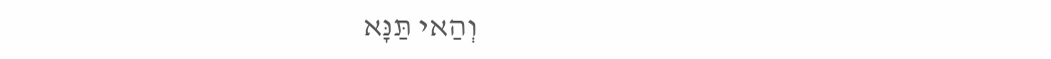וְהַאי תַּנָּא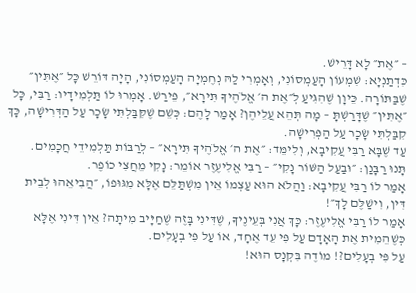– ״אֶת״ לָא דָּרֵישׁ.
כִּדְתַנְיָא: שִׁמְעוֹן הָעַמְסוֹנִי, וְאָמְרִי לַהּ נְחֶמְיָה הָעַמְסוֹנִי, הָיָה דּוֹרֵשׁ כׇּל ״אֶתִּין״ שֶׁבַּתּוֹרָה. כֵּיוָן שֶׁהִגִּיעַ לְ״אֶת ה׳ אֱלֹהֶיךָ תִּירָא״, פֵּירַשׁ. אָמְרוּ לוֹ תַּלְמִידָיו: רַבִּי, כׇּל ״אֶתִּין״ שֶׁדָּרַשְׁתָּ – מָה תְּהֵא עֲלֵיהֶן? אָמַר לָהֶם: כְּשֵׁם שֶׁקִּבַּלְתִּי שָׂכָר עַל הַדְּרִישָׁה, כָּךְ קִבַּלְתִּי שָׂכָר עַל הַפְּרִישָׁה.
עַד שֶׁבָּא רַבִּי עֲקִיבָא, וְלִימֵּד: ״אֶת ה׳ אֱלֹהֶיךָ תִּירָא״ – לְרַבּוֹת תַּלְמִידֵי חֲכָמִים.
תָּנוּ רַבָּנַן: ״וּבַעַל הַשּׁוֹר נָקִי״ – רַבִּי אֱלִיעֶזֶר אוֹמֵר: נָקִי מֵחֲצִי כוֹפֶר.
אָמַר לוֹ רַבִּי עֲקִיבָא: וַהֲלֹא הוּא עַצְמוֹ אֵין מִשְׁתַּלֵּם אֶלָּא מִגּוּפוֹ, ״הֲבִיאֵהוּ לְבֵית דִּין, וִישַׁלֶּם לָךְ״!
אָמַר לוֹ רַבִּי אֱלִיעֶזֶר: כָּךְ אֲנִי בְּעֵינֶיךָ, שֶׁדִּינִי בָּזֶה שֶׁחַיָּיב מִיתָה? אֵין דִּינִי אֶלָּא כְּשֶׁהֵמִית אֶת הָאָדָם עַל פִּי עֵד אֶחָד, אוֹ עַל פִּי בְעָלִים.
עַל פִּי בְעָלִים?! מוֹדֶה בִּקְנָס הוּא!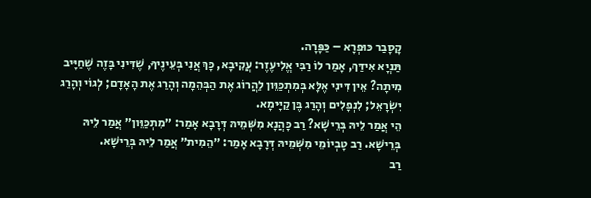קָסָבַר כּוּפְרָא – כַּפָּרָה.
תַּנְיָא אִידַּךְ, אָמַר לוֹ רַבִּי אֱלִיעֶזֶר: עֲקִיבָא, כָּךְ אֲנִי בְּעֵינֶיךָ, שֶׁדִּינִי בָּזֶה שֶׁחַיָּיב מִיתָה? אֵין דִּינִי אֶלָּא בְּמִתְכַּוֵּון לַהֲרוֹג אֶת הַבְּהֵמָה וְהָרַג אֶת הָאָדָם; לְגוֹי וְהָרַג יִשְׂרָאֵל; לִנְפָלִים וְהָרַג בֶּן קַיָּימָא.
הֵי אֲמַר לֵיהּ בְּרֵישָׁא? רַב כָּהֲנָא מִשְּׁמֵיהּ דְּרָבָא אָמַר: ״מִתְכַּוֵּון״ אֲמַר לֵיהּ בְּרֵישָׁא. רַב טָבְיוֹמֵי מִשְּׁמֵיהּ דְּרָבָא אָמַר: ״הֵמִית״ אֲמַר לֵיהּ בְּרֵישָׁא.
רַב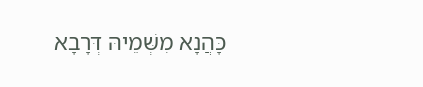כָּהֲנָא מִשְּׁמֵיהּ דְּרָבָא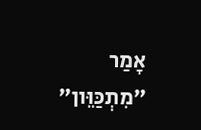אָמַר ״מִתְכַּוֵּון״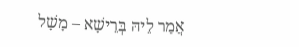אֲמַר לֵיהּ בְּרֵישָׁא – מָשָׁל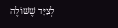לְצַיָּד שֶׁשּׁוֹלֶה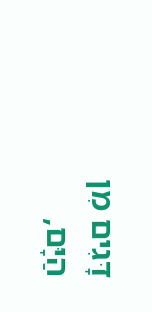דָּגִים מִן הַיָּם,